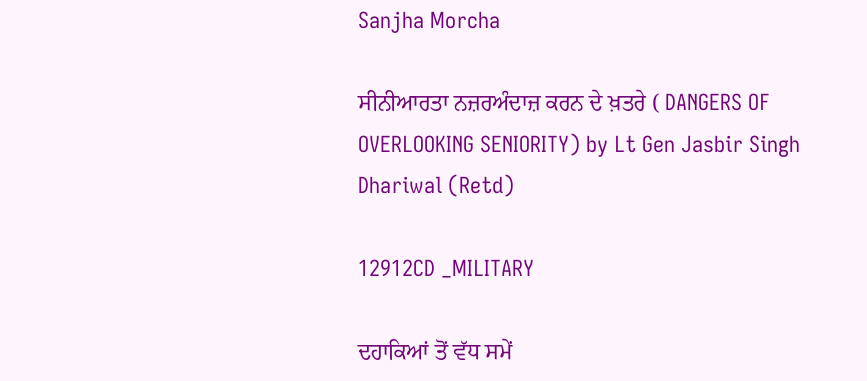Sanjha Morcha

ਸੀਨੀਆਰਤਾ ਨਜ਼ਰਅੰਦਾਜ਼ ਕਰਨ ਦੇ ਖ਼ਤਰੇ ( DANGERS OF OVERLOOKING SENIORITY) by Lt Gen Jasbir Singh Dhariwal (Retd)

12912CD _MILITARY

ਦਹਾਕਿਆਂ ਤੋਂ ਵੱਧ ਸਮੇਂ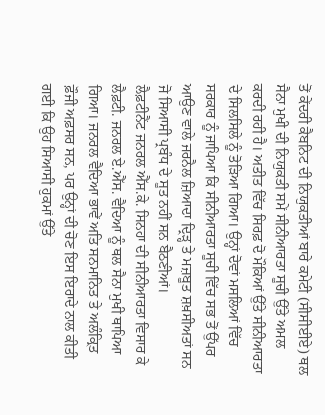ਤੋਂ ਕੇਂਦਰੀ ਕੈਬਨਿਟ ਦੀ ਨਿਯੁਕਤੀਆਂ ਬਾਰੇ ਕਮੇਟੀ (ਸੀਸੀਈਏ) ਥਲ ਸੈਨਾ ਮੁਖੀ ਦੀ ਨਿਯੁਕਤੀ ਸਮੇਂ ਸੀਨੀਆਰਤਾ ਸੂਚੀ ਉੱਤੇ ਅਮਲ ਕਰਦੀ ਰਹੀ ਹੈ। ਅਤੀਤ ਵਿੱਚ ਸਿਰਫ਼ ਦੋ ਮੌਕਿਆਂ ਉੱਤੇ ਸੀਨੀਆਰਤਾ ਦੇ ਸਿਲਸਿਲੇ ਨੂੰ ਤੋੜਿਆ ਗਿਆ। ਉਨ੍ਹਾਂ ਦੋਵਾਂ ਮਸਲਿਆਂ ਵਿੱਚ ਸਰਕਾਰ ਨੂੰ ਜਾਪਿਆ ਕਿ ਸੀਨੀਆਰਤਾ ਸੂਚੀ ਵਿੱਚ ਸਭ ਤੋਂ ਉੱਪਰ ਆਉਣ ਵਾਲੇ ਜਰਨੈਲ ਜ਼ਿਆਦਾ ਦ੍ਰਿੜ੍ਹ ਤੇ ਮਜ਼ਬੂਤ ਸ਼ਖ਼ਸੀਅਤਾਂ ਸਨ ਜੋ ਸਿਆਸੀ ਪ੍ਰਬੰਧ ਦੇ ਸੂਤ ਨਹੀਂ ਸਨ ਬੈਠਣੀਆਂ।
ਲੈਫ਼ਟੀਨੈਂਟ ਜਨਰਲ ਐੱਸ.ਕੇ. ਸਿਨਹਾ ਦੀ ਸੀਨੀਆਰਤਾ ਵਿਸਾਰ ਕੇ ਲੈਫ਼ਟੀ. ਜਨਰਲ ਏ.ਐੱਸ. ਵੈਦਿਆ ਨੂੰ ਥਲ ਸੈਨਾ ਮੁਖੀ ਥਾਪਿਆ ਗਿਆ। ਜਨਰਲ ਵੈਦਿਆ ਭਾਵੇਂ ਅਤਿ ਸਨਮਾਨਿਤ ਤੇ ਅਲੰਕ੍ਰਿਤ ਫ਼ੌਜੀ ਅਫ਼ਸਰ ਸਨ, ਪਰ ਉਨ੍ਹਾਂ ਦੀ ਚੋਣ ਇਸ ਇਰਾਦੇ ਨਾਲ ਕੀਤੀ ਗਈ ਕਿ ਉਹ ਸਿਆਸੀ ਹੁਕਮਾਂ ਉੱਤੇ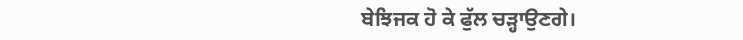ਬੇਝਿਜਕ ਹੋ ਕੇ ਫੁੱਲ ਚੜ੍ਹਾਉਣਗੇ।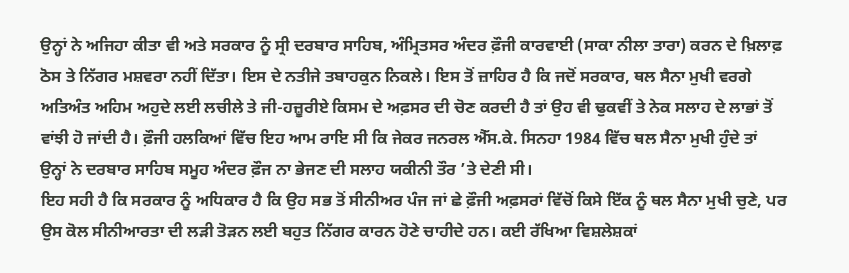ਉਨ੍ਹਾਂ ਨੇ ਅਜਿਹਾ ਕੀਤਾ ਵੀ ਅਤੇ ਸਰਕਾਰ ਨੂੰ ਸ੍ਰੀ ਦਰਬਾਰ ਸਾਹਿਬ, ਅੰਮ੍ਰਿਤਸਰ ਅੰਦਰ ਫ਼ੌਜੀ ਕਾਰਵਾਈ (ਸਾਕਾ ਨੀਲਾ ਤਾਰਾ) ਕਰਨ ਦੇ ਖ਼ਿਲਾਫ਼ ਠੋਸ ਤੇ ਨਿੱਗਰ ਮਸ਼ਵਰਾ ਨਹੀਂ ਦਿੱਤਾ। ਇਸ ਦੇ ਨਤੀਜੇ ਤਬਾਹਕੁਨ ਨਿਕਲੇ। ਇਸ ਤੋਂ ਜ਼ਾਹਿਰ ਹੈ ਕਿ ਜਦੋਂ ਸਰਕਾਰ, ਥਲ ਸੈਨਾ ਮੁਖੀ ਵਰਗੇ ਅਤਿਅੰਤ ਅਹਿਮ ਅਹੁਦੇ ਲਈ ਲਚੀਲੇ ਤੇ ਜੀ-ਹਜ਼ੂਰੀਏ ਕਿਸਮ ਦੇ ਅਫ਼ਸਰ ਦੀ ਚੋਣ ਕਰਦੀ ਹੈ ਤਾਂ ਉਹ ਵੀ ਢੁਕਵੀਂ ਤੇ ਨੇਕ ਸਲਾਹ ਦੇ ਲਾਭਾਂ ਤੋਂ ਵਾਂਝੀ ਹੋ ਜਾਂਦੀ ਹੈ। ਫ਼ੌਜੀ ਹਲਕਿਆਂ ਵਿੱਚ ਇਹ ਆਮ ਰਾਇ ਸੀ ਕਿ ਜੇਕਰ ਜਨਰਲ ਐੱਸ.ਕੇ. ਸਿਨਹਾ 1984 ਵਿੱਚ ਥਲ ਸੈਨਾ ਮੁਖੀ ਹੁੰਦੇ ਤਾਂ ਉਨ੍ਹਾਂ ਨੇ ਦਰਬਾਰ ਸਾਹਿਬ ਸਮੂਹ ਅੰਦਰ ਫ਼ੌਜ ਨਾ ਭੇਜਣ ਦੀ ਸਲਾਹ ਯਕੀਨੀ ਤੌਰ ’ਤੇ ਦੇਣੀ ਸੀ।
ਇਹ ਸਹੀ ਹੈ ਕਿ ਸਰਕਾਰ ਨੂੰ ਅਧਿਕਾਰ ਹੈ ਕਿ ਉਹ ਸਭ ਤੋਂ ਸੀਨੀਅਰ ਪੰਜ ਜਾਂ ਛੇ ਫ਼ੌਜੀ ਅਫ਼ਸਰਾਂ ਵਿੱਚੋਂ ਕਿਸੇ ਇੱਕ ਨੂੰ ਥਲ ਸੈਨਾ ਮੁਖੀ ਚੁਣੇ, ਪਰ ਉਸ ਕੋਲ ਸੀਨੀਆਰਤਾ ਦੀ ਲੜੀ ਤੋੜਨ ਲਈ ਬਹੁਤ ਨਿੱਗਰ ਕਾਰਨ ਹੋਣੇ ਚਾਹੀਦੇ ਹਨ। ਕਈ ਰੱਖਿਆ ਵਿਸ਼ਲੇਸ਼ਕਾਂ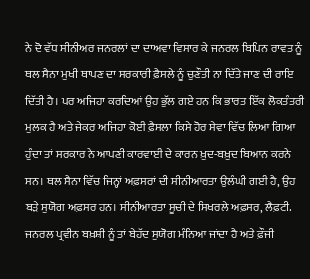ਨੇ ਦੋ ਵੱਧ ਸੀਨੀਅਰ ਜਨਰਲਾਂ ਦਾ ਦਾਅਵਾ ਵਿਸਾਰ ਕੇ ਜਨਰਲ ਬਿਪਿਨ ਰਾਵਤ ਨੂੰ ਥਲ ਸੈਨਾ ਮੁਖੀ ਥਾਪਣ ਦਾ ਸਰਕਾਰੀ ਫ਼ੈਸਲੇ ਨੂੰ ਚੁਣੌਤੀ ਨਾ ਦਿੱਤੇ ਜਾਣ ਦੀ ਰਾਇ ਦਿੱਤੀ ਹੈ। ਪਰ ਅਜਿਹਾ ਕਰਦਿਆਂ ਉਹ ਭੁੱਲ ਗਏ ਹਨ ਕਿ ਭਾਰਤ ਇੱਕ ਲੋਕਤੰਤਰੀ ਮੁਲਕ ਹੈ ਅਤੇ ਜੇਕਰ ਅਜਿਹਾ ਕੋਈ ਫ਼ੈਸਲਾ ਕਿਸੇ ਹੋਰ ਸੇਵਾ ਵਿੱਚ ਲਿਆ ਗਿਆ ਹੁੰਦਾ ਤਾਂ ਸਰਕਾਰ ਨੇ ਆਪਣੀ ਕਾਰਵਾਈ ਦੇ ਕਾਰਨ ਖ਼ੁਦ-ਬਖ਼ੁਦ ਬਿਆਨ ਕਰਨੇ ਸਨ। ਥਲ ਸੈਨਾ ਵਿੱਚ ਜਿਨ੍ਹਾਂ ਅਫ਼ਸਰਾਂ ਦੀ ਸੀਨੀਆਰਤਾ ਉਲੰਘੀ ਗਈ ਹੈ, ਉਹ ਬੜੇ ਸੁਯੋਗ ਅਫ਼ਸਰ ਹਨ। ਸੀਨੀਆਰਤਾ ਸੂਚੀ ਦੇ ਸਿਖਰਲੇ ਅਫ਼ਸਰ, ਲੈਫ਼ਟੀ. ਜਨਰਲ ਪ੍ਰਵੀਨ ਬਖ਼ਸ਼ੀ ਨੂੰ ਤਾਂ ਬੇਹੱਦ ਸੁਯੋਗ ਮੰਨਿਆ ਜਾਂਦਾ ਹੈ ਅਤੇ ਫ਼ੌਜੀ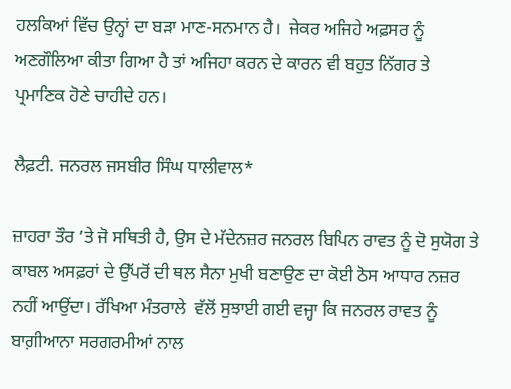ਹਲਕਿਆਂ ਵਿੱਚ ਉਨ੍ਹਾਂ ਦਾ ਬੜਾ ਮਾਣ-ਸਨਮਾਨ ਹੈ।  ਜੇਕਰ ਅਜਿਹੇ ਅਫ਼ਸਰ ਨੂੰ ਅਣਗੌਲਿਆ ਕੀਤਾ ਗਿਆ ਹੈ ਤਾਂ ਅਜਿਹਾ ਕਰਨ ਦੇ ਕਾਰਨ ਵੀ ਬਹੁਤ ਨਿੱਗਰ ਤੇ ਪ੍ਰਮਾਣਿਕ ਹੋਣੇ ਚਾਹੀਦੇ ਹਨ।

ਲੈਫ਼ਟੀ. ਜਨਰਲ ਜਸਬੀਰ ਸਿੰਘ ਧਾਲੀਵਾਲ*

ਜ਼ਾਹਰਾ ਤੌਰ ’ਤੇ ਜੋ ਸਥਿਤੀ ਹੈ, ਉਸ ਦੇ ਮੱਦੇਨਜ਼ਰ ਜਨਰਲ ਬਿਪਿਨ ਰਾਵਤ ਨੂੰ ਦੋ ਸੁਯੋਗ ਤੇ ਕਾਬਲ ਅਸਫ਼ਰਾਂ ਦੇ ਉੱਪਰੋਂ ਦੀ ਥਲ ਸੈਨਾ ਮੁਖੀ ਬਣਾਉਣ ਦਾ ਕੋਈ ਠੋਸ ਆਧਾਰ ਨਜ਼ਰ ਨਹੀਂ ਆਉਂਦਾ। ਰੱਖਿਆ ਮੰਤਰਾਲੇ  ਵੱਲੋਂ ਸੁਝਾਈ ਗਈ ਵਜ੍ਹਾ ਕਿ ਜਨਰਲ ਰਾਵਤ ਨੂੰ ਬਾਗ਼ੀਆਨਾ ਸਰਗਰਮੀਆਂ ਨਾਲ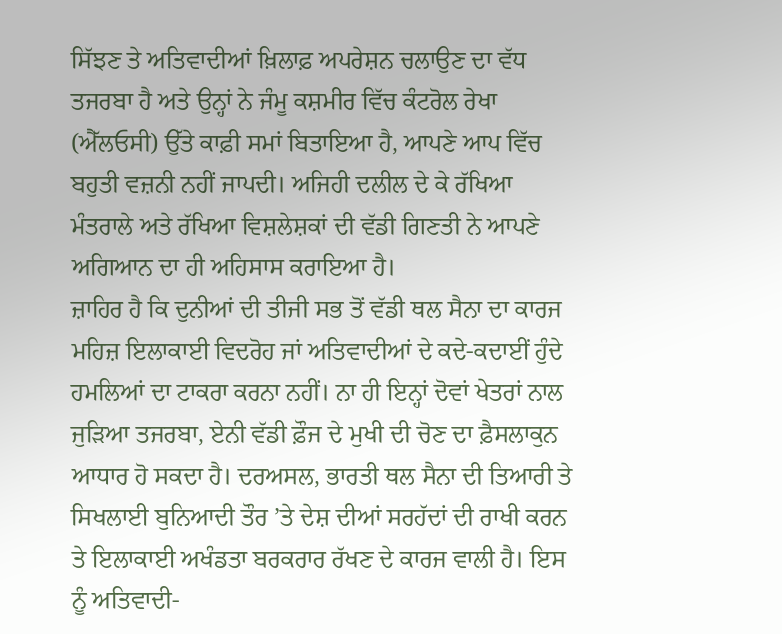ਸਿੱਝਣ ਤੇ ਅਤਿਵਾਦੀਆਂ ਖ਼ਿਲਾਫ਼ ਅਪਰੇਸ਼ਨ ਚਲਾਉਣ ਦਾ ਵੱਧ ਤਜਰਬਾ ਹੈ ਅਤੇ ਉਨ੍ਹਾਂ ਨੇ ਜੰਮੂ ਕਸ਼ਮੀਰ ਵਿੱਚ ਕੰਟਰੋਲ ਰੇਖਾ (ਐੱਲਓਸੀ) ਉੱਤੇ ਕਾਫ਼ੀ ਸਮਾਂ ਬਿਤਾਇਆ ਹੈ, ਆਪਣੇ ਆਪ ਵਿੱਚ ਬਹੁਤੀ ਵਜ਼ਨੀ ਨਹੀਂ ਜਾਪਦੀ। ਅਜਿਹੀ ਦਲੀਲ ਦੇ ਕੇ ਰੱਖਿਆ ਮੰਤਰਾਲੇ ਅਤੇ ਰੱਖਿਆ ਵਿਸ਼ਲੇਸ਼ਕਾਂ ਦੀ ਵੱਡੀ ਗਿਣਤੀ ਨੇ ਆਪਣੇ ਅਗਿਆਨ ਦਾ ਹੀ ਅਹਿਸਾਸ ਕਰਾਇਆ ਹੈ।
ਜ਼ਾਹਿਰ ਹੈ ਕਿ ਦੁਨੀਆਂ ਦੀ ਤੀਜੀ ਸਭ ਤੋਂ ਵੱਡੀ ਥਲ ਸੈਨਾ ਦਾ ਕਾਰਜ ਮਹਿਜ਼ ਇਲਾਕਾਈ ਵਿਦਰੋਹ ਜਾਂ ਅਤਿਵਾਦੀਆਂ ਦੇ ਕਦੇ-ਕਦਾਈਂ ਹੁੰਦੇ ਹਮਲਿਆਂ ਦਾ ਟਾਕਰਾ ਕਰਨਾ ਨਹੀਂ। ਨਾ ਹੀ ਇਨ੍ਹਾਂ ਦੋਵਾਂ ਖੇਤਰਾਂ ਨਾਲ ਜੁੜਿਆ ਤਜਰਬਾ, ਏਨੀ ਵੱਡੀ ਫ਼ੌਜ ਦੇ ਮੁਖੀ ਦੀ ਚੋਣ ਦਾ ਫ਼ੈਸਲਾਕੁਨ ਆਧਾਰ ਹੋ ਸਕਦਾ ਹੈ। ਦਰਅਸਲ, ਭਾਰਤੀ ਥਲ ਸੈਨਾ ਦੀ ਤਿਆਰੀ ਤੇ ਸਿਖਲਾਈ ਬੁਨਿਆਦੀ ਤੌਰ ’ਤੇ ਦੇਸ਼ ਦੀਆਂ ਸਰਹੱਦਾਂ ਦੀ ਰਾਖੀ ਕਰਨ ਤੇ ਇਲਾਕਾਈ ਅਖੰਡਤਾ ਬਰਕਰਾਰ ਰੱਖਣ ਦੇ ਕਾਰਜ ਵਾਲੀ ਹੈ। ਇਸ ਨੂੰ ਅਤਿਵਾਦੀ-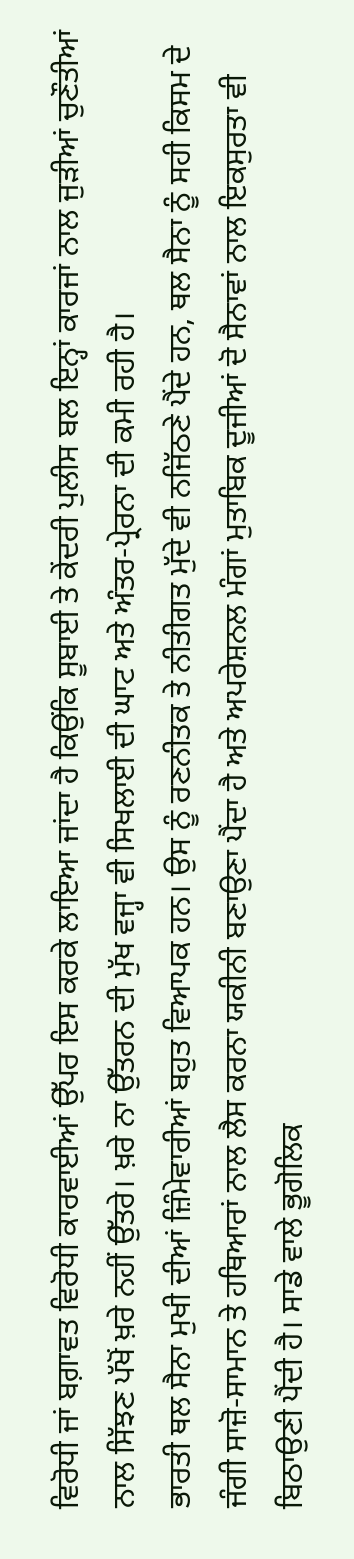ਵਿਰੋਧੀ ਜਾਂ ਬਗ਼ਾਵਤ ਵਿਰੋਧੀ ਕਾਰਵਾਈਆਂ ਉੱਪਰ ਇਸ ਕਰਕੇ ਲਾਇਆ ਜਾਂਦਾ ਹੈ ਕਿਉਂਕਿ ਸੂਬਾਈ ਤੇ ਕੇਂਦਰੀ ਪੁਲੀਸ ਬਲ ਇਨ੍ਹਾਂ ਕਾਰਜਾਂ ਨਾਲ ਜੁੜੀਆਂ ਚੁਣੌਤੀਆਂ ਨਾਲ ਸਿੱਝਣ ਪੱਖੋਂ ਖ਼ਰੇ ਨਹੀਂ ਉੱਤਰੇ। ਖ਼ਰੇ ਨਾ ਉੱਤਰਨ ਦੀ ਮੁੱਖ ਵਜ੍ਹਾ ਵੀ ਸਿਖਲਾਈ ਦੀ ਘਾਟ ਅਤੇ ਅੰਤਰ-ਪ੍ਰੇਰਨਾ ਦੀ ਕਮੀ ਰਹੀ ਹੈ।
ਭਾਰਤੀ ਥਲ ਸੈਨਾ ਮੁਖੀ ਦੀਆਂ ਜ਼ਿੰਮੇਵਾਰੀਆਂ ਬਹੁਤ ਵਿਆਪਕ ਹਨ। ਉਸ ਨੂੰ ਰਣਨੀਤਕ ਤੇ ਨੀਤੀਗਤ ਮੁੱਦੇ ਵੀ ਨਜਿੱਠਣੇ ਪੈਂਦੇ ਹਨ, ਥਲ ਸੈਨਾ ਨੂੰ ਸਹੀ ਕਿਸਮ ਦੇ ਜੰਗੀ ਸਾਜ਼ੋ-ਸਾਮਾਨ ਤੇ ਹਥਿਆਰਾਂ ਨਾਲ ਲੈਸ ਕਰਨਾ ਯਕੀਨੀ ਬਣਾਉਣਾ ਪੈਂਦਾ ਹੈ ਅਤੇ ਅਪਰੇਸ਼ਨਲ ਮੰਗਾਂ ਮੁਤਾਬਿਕ ਦੂਜੀਆਂ ਦੋ ਸੈਨਾਵਾਂ ਨਾਲ ਇਕਸੁਰਤਾ ਵੀ ਬਿਠਾਉਣੀ ਪੈਂਦੀ ਹੈ। ਸਾਡੇ ਵਾਲੇ ਭੂਗੋਲਿਕ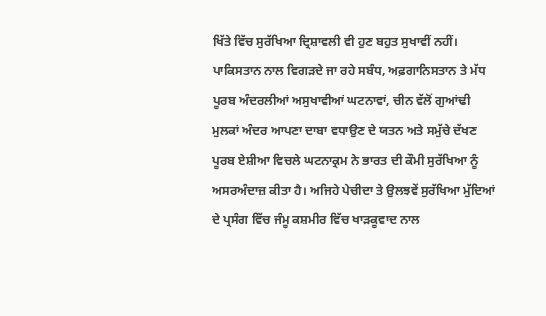ਖਿੱਤੇ ਵਿੱਚ ਸੁਰੱਖਿਆ ਦ੍ਰਿਸ਼ਾਵਲੀ ਵੀ ਹੁਣ ਬਹੁਤ ਸੁਖਾਵੀਂ ਨਹੀਂ। ਪਾਕਿਸਤਾਨ ਨਾਲ ਵਿਗੜਦੇ ਜਾ ਰਹੇ ਸਬੰਧ, ਅਫ਼ਗਾਨਿਸਤਾਨ ਤੇ ਮੱਧ ਪੂਰਬ ਅੰਦਰਲੀਆਂ ਅਸੁਖਾਵੀਆਂ ਘਟਨਾਵਾਂ, ਚੀਨ ਵੱਲੋਂ ਗੁਆਂਢੀ ਮੁਲਕਾਂ ਅੰਦਰ ਆਪਣਾ ਦਾਬਾ ਵਧਾਉਣ ਦੇ ਯਤਨ ਅਤੇ ਸਮੁੱਚੇ ਦੱਖਣ ਪੂਰਬ ਏਸ਼ੀਆ ਵਿਚਲੇ ਘਟਨਾਕ੍ਰਮ ਨੇ ਭਾਰਤ ਦੀ ਕੌਮੀ ਸੁਰੱਖਿਆ ਨੂੰ ਅਸਰਅੰਦਾਜ਼ ਕੀਤਾ ਹੈ। ਅਜਿਹੇ ਪੇਚੀਦਾ ਤੇ ਉਲਝਵੇਂ ਸੁਰੱਖਿਆ ਮੁੱਦਿਆਂ ਦੇ ਪ੍ਰਸੰਗ ਵਿੱਚ ਜੰਮੂ ਕਸ਼ਮੀਰ ਵਿੱਚ ਖਾੜਕੂਵਾਦ ਨਾਲ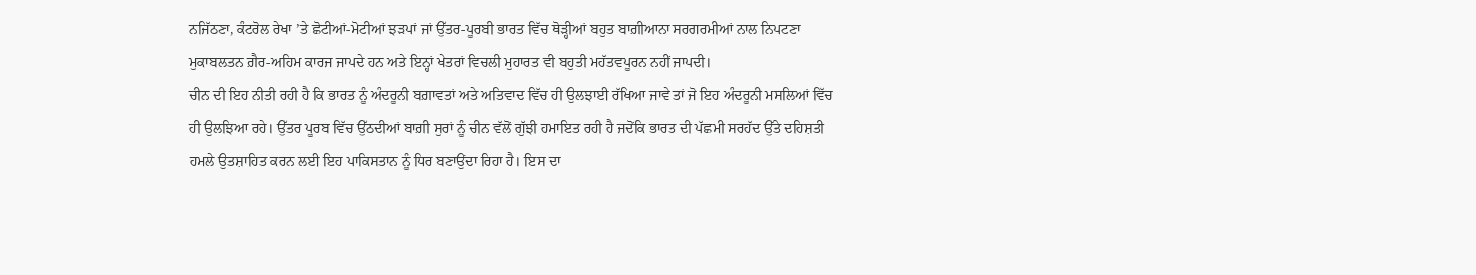ਨਜਿੱਠਣਾ, ਕੰਟਰੋਲ ਰੇਖਾ ’ਤੇ ਛੋਟੀਆਂ-ਮੋਟੀਆਂ ਝੜਪਾਂ ਜਾਂ ਉੱਤਰ-ਪੂਰਬੀ ਭਾਰਤ ਵਿੱਚ ਥੋੜ੍ਹੀਆਂ ਬਹੁਤ ਬਾਗ਼ੀਆਨਾ ਸਰਗਰਮੀਆਂ ਨਾਲ ਨਿਪਟਣਾ ਮੁਕਾਬਲਤਨ ਗ਼ੈਰ-ਅਹਿਮ ਕਾਰਜ ਜਾਪਦੇ ਹਨ ਅਤੇ ਇਨ੍ਹਾਂ ਖੇਤਰਾਂ ਵਿਚਲੀ ਮੁਹਾਰਤ ਵੀ ਬਹੁਤੀ ਮਹੱਤਵਪੂਰਨ ਨਹੀਂ ਜਾਪਦੀ।
ਚੀਨ ਦੀ ਇਹ ਨੀਤੀ ਰਹੀ ਹੈ ਕਿ ਭਾਰਤ ਨੂੰ ਅੰਦਰੂਨੀ ਬਗ਼ਾਵਤਾਂ ਅਤੇ ਅਤਿਵਾਦ ਵਿੱਚ ਹੀ ਉਲਝਾਈ ਰੱਖਿਆ ਜਾਵੇ ਤਾਂ ਜੋ ਇਹ ਅੰਦਰੂਨੀ ਮਸਲਿਆਂ ਵਿੱਚ ਹੀ ਉਲਝਿਆ ਰਹੇ। ਉੱਤਰ ਪੂਰਬ ਵਿੱਚ ਉੱਠਦੀਆਂ ਬਾਗ਼ੀ ਸੁਰਾਂ ਨੂੰ ਚੀਨ ਵੱਲੋਂ ਗੁੱਝੀ ਹਮਾਇਤ ਰਹੀ ਹੈ ਜਦੋਂਕਿ ਭਾਰਤ ਦੀ ਪੱਛਮੀ ਸਰਹੱਦ ਉੱਤੇ ਦਹਿਸ਼ਤੀ ਹਮਲੇ ਉਤਸ਼ਾਹਿਤ ਕਰਨ ਲਈ ਇਹ ਪਾਕਿਸਤਾਨ ਨੂੰ ਧਿਰ ਬਣਾਉਂਦਾ ਰਿਹਾ ਹੈ। ਇਸ ਦਾ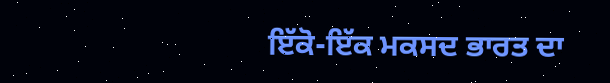ਇੱਕੋ-ਇੱਕ ਮਕਸਦ ਭਾਰਤ ਦਾ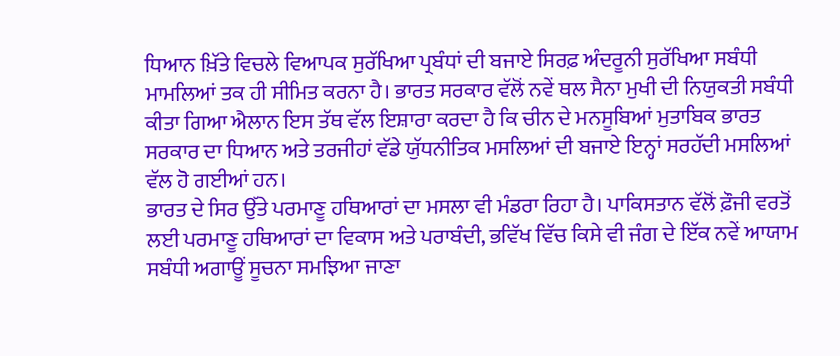ਧਿਆਨ ਖ਼ਿੱਤੇ ਵਿਚਲੇ ਵਿਆਪਕ ਸੁਰੱਖਿਆ ਪ੍ਰਬੰਧਾਂ ਦੀ ਬਜਾਏ ਸਿਰਫ਼ ਅੰਦਰੂਨੀ ਸੁਰੱਖਿਆ ਸਬੰਧੀ ਮਾਮਲਿਆਂ ਤਕ ਹੀ ਸੀਮਿਤ ਕਰਨਾ ਹੈ। ਭਾਰਤ ਸਰਕਾਰ ਵੱਲੋਂ ਨਵੇਂ ਥਲ ਸੈਨਾ ਮੁਖੀ ਦੀ ਨਿਯੁਕਤੀ ਸਬੰਧੀ ਕੀਤਾ ਗਿਆ ਐਲਾਨ ਇਸ ਤੱਥ ਵੱਲ ਇਸ਼ਾਰਾ ਕਰਦਾ ਹੈ ਕਿ ਚੀਨ ਦੇ ਮਨਸੂਬਿਆਂ ਮੁਤਾਬਿਕ ਭਾਰਤ ਸਰਕਾਰ ਦਾ ਧਿਆਨ ਅਤੇ ਤਰਜੀਹਾਂ ਵੱਡੇ ਯੁੱਧਨੀਤਿਕ ਮਸਲਿਆਂ ਦੀ ਬਜਾਏ ਇਨ੍ਹਾਂ ਸਰਹੱਦੀ ਮਸਲਿਆਂ ਵੱਲ ਹੋ ਗਈਆਂ ਹਨ।
ਭਾਰਤ ਦੇ ਸਿਰ ਉੱਤੇ ਪਰਮਾਣੂ ਹਥਿਆਰਾਂ ਦਾ ਮਸਲਾ ਵੀ ਮੰਡਰਾ ਰਿਹਾ ਹੈ। ਪਾਕਿਸਤਾਨ ਵੱਲੋਂ ਫ਼ੌਜੀ ਵਰਤੋਂ ਲਈ ਪਰਮਾਣੂ ਹਥਿਆਰਾਂ ਦਾ ਵਿਕਾਸ ਅਤੇ ਪਰਾਬੰਦੀ, ਭਵਿੱਖ ਵਿੱਚ ਕਿਸੇ ਵੀ ਜੰਗ ਦੇ ਇੱਕ ਨਵੇਂ ਆਯਾਮ ਸਬੰਧੀ ਅਗਾਊਂ ਸੂਚਨਾ ਸਮਝਿਆ ਜਾਣਾ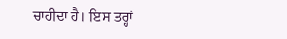ਚਾਹੀਦਾ ਹੈ। ਇਸ ਤਰ੍ਹਾਂ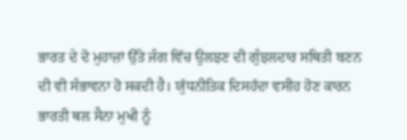ਭਾਰਤ ਦੇ ਦੋ ਮੁਹਾਜ਼ਾਂ ਉੱਤੇ ਜੰਗ ਵਿੱਚ ਉਲਝਣ ਦੀ ਗੁੰਝਲਦਾਰ ਸਥਿਤੀ ਬਣਨ ਦੀ ਵੀ ਸੰਭਾਵਨਾ ਹੋ ਸਕਦੀ ਹੈ। ਯੁੱਧਨੀਤਿਕ ਦਿਸਹੱਦਾ ਵਸੀਹ ਹੋਣ ਕਾਰਨ ਭਾਰਤੀ ਥਲ ਸੈਨਾ ਮੁਖੀ ਨੂੰ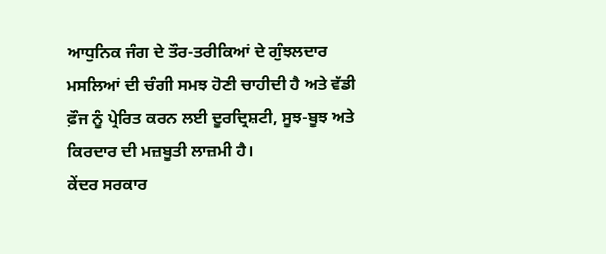ਆਧੁਨਿਕ ਜੰਗ ਦੇ ਤੌਰ-ਤਰੀਕਿਆਂ ਦੇ ਗੁੰਝਲਦਾਰ ਮਸਲਿਆਂ ਦੀ ਚੰਗੀ ਸਮਝ ਹੋਣੀ ਚਾਹੀਦੀ ਹੈ ਅਤੇ ਵੱਡੀ ਫ਼ੌਜ ਨੂੰ ਪ੍ਰੇਰਿਤ ਕਰਨ ਲਈ ਦੂਰਦ੍ਰਿਸ਼ਟੀ, ਸੂਝ-ਬੂਝ ਅਤੇ ਕਿਰਦਾਰ ਦੀ ਮਜ਼ਬੂਤੀ ਲਾਜ਼ਮੀ ਹੈ।
ਕੇਂਦਰ ਸਰਕਾਰ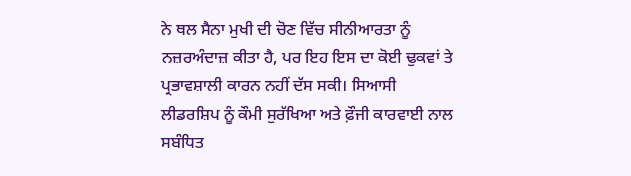ਨੇ ਥਲ ਸੈਨਾ ਮੁਖੀ ਦੀ ਚੋਣ ਵਿੱਚ ਸੀਨੀਆਰਤਾ ਨੂੰ ਨਜ਼ਰਅੰਦਾਜ਼ ਕੀਤਾ ਹੈ, ਪਰ ਇਹ ਇਸ ਦਾ ਕੋਈ ਢੁਕਵਾਂ ਤੇ ਪ੍ਰਭਾਵਸ਼ਾਲੀ ਕਾਰਨ ਨਹੀਂ ਦੱਸ ਸਕੀ। ਸਿਆਸੀ ਲੀਡਰਸ਼ਿਪ ਨੂੰ ਕੌਮੀ ਸੁਰੱਖਿਆ ਅਤੇ ਫ਼ੌਜੀ ਕਾਰਵਾਈ ਨਾਲ ਸਬੰਧਿਤ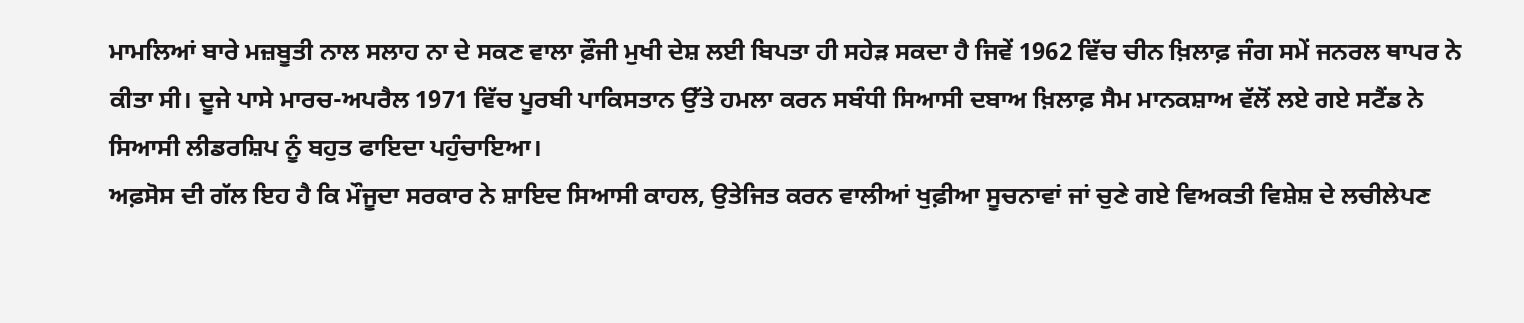ਮਾਮਲਿਆਂ ਬਾਰੇ ਮਜ਼ਬੂਤੀ ਨਾਲ ਸਲਾਹ ਨਾ ਦੇ ਸਕਣ ਵਾਲਾ ਫ਼ੌਜੀ ਮੁਖੀ ਦੇਸ਼ ਲਈ ਬਿਪਤਾ ਹੀ ਸਹੇੜ ਸਕਦਾ ਹੈ ਜਿਵੇਂ 1962 ਵਿੱਚ ਚੀਨ ਖ਼ਿਲਾਫ਼ ਜੰਗ ਸਮੇਂ ਜਨਰਲ ਥਾਪਰ ਨੇ ਕੀਤਾ ਸੀ। ਦੂਜੇ ਪਾਸੇ ਮਾਰਚ-ਅਪਰੈਲ 1971 ਵਿੱਚ ਪੂਰਬੀ ਪਾਕਿਸਤਾਨ ਉੱਤੇ ਹਮਲਾ ਕਰਨ ਸਬੰਧੀ ਸਿਆਸੀ ਦਬਾਅ ਖ਼ਿਲਾਫ਼ ਸੈਮ ਮਾਨਕਸ਼ਾਅ ਵੱਲੋਂ ਲਏ ਗਏ ਸਟੈਂਡ ਨੇ ਸਿਆਸੀ ਲੀਡਰਸ਼ਿਪ ਨੂੰ ਬਹੁਤ ਫਾਇਦਾ ਪਹੁੰਚਾਇਆ।
ਅਫ਼ਸੋਸ ਦੀ ਗੱਲ ਇਹ ਹੈ ਕਿ ਮੌਜੂਦਾ ਸਰਕਾਰ ਨੇ ਸ਼ਾਇਦ ਸਿਆਸੀ ਕਾਹਲ, ਉਤੇਜਿਤ ਕਰਨ ਵਾਲੀਆਂ ਖੁਫ਼ੀਆ ਸੂਚਨਾਵਾਂ ਜਾਂ ਚੁਣੇ ਗਏ ਵਿਅਕਤੀ ਵਿਸ਼ੇਸ਼ ਦੇ ਲਚੀਲੇਪਣ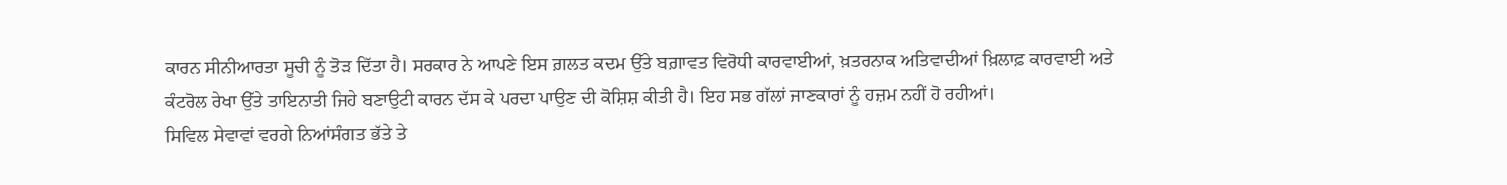ਕਾਰਨ ਸੀਨੀਆਰਤਾ ਸੂਚੀ ਨੂੰ ਤੋੜ ਦਿੱਤਾ ਹੈ। ਸਰਕਾਰ ਨੇ ਆਪਣੇ ਇਸ ਗ਼ਲਤ ਕਦਮ ਉੱਤੇ ਬਗ਼ਾਵਤ ਵਿਰੋਧੀ ਕਾਰਵਾਈਆਂ, ਖ਼ਤਰਨਾਕ ਅਤਿਵਾਦੀਆਂ ਖ਼ਿਲਾਫ਼ ਕਾਰਵਾਈ ਅਤੇ ਕੰਟਰੋਲ ਰੇਖਾ ਉੱਤੇ ਤਾਇਨਾਤੀ ਜਿਹੇ ਬਣਾਉਟੀ ਕਾਰਨ ਦੱਸ ਕੇ ਪਰਦਾ ਪਾਉਣ ਦੀ ਕੋਸ਼ਿਸ਼ ਕੀਤੀ ਹੈ। ਇਹ ਸਭ ਗੱਲਾਂ ਜਾਣਕਾਰਾਂ ਨੂੰ ਹਜ਼ਮ ਨਹੀਂ ਹੋ ਰਹੀਆਂ।
ਸਿਵਿਲ ਸੇਵਾਵਾਂ ਵਰਗੇ ਨਿਆਂਸੰਗਤ ਭੱਤੇ ਤੇ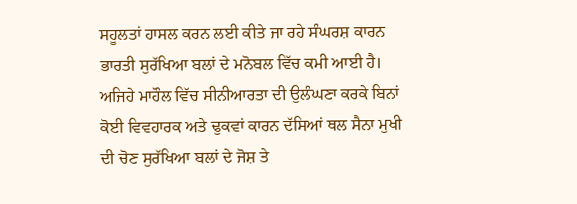ਸਹੂਲਤਾਂ ਹਾਸਲ ਕਰਨ ਲਈ ਕੀਤੇ ਜਾ ਰਹੇ ਸੰਘਰਸ਼ ਕਾਰਨ ਭਾਰਤੀ ਸੁਰੱਖਿਆ ਬਲਾਂ ਦੇ ਮਨੋਬਲ ਵਿੱਚ ਕਮੀ ਆਈ ਹੈ। ਅਜਿਹੇ ਮਾਹੌਲ ਵਿੱਚ ਸੀਨੀਆਰਤਾ ਦੀ ਉਲੰਘਣਾ ਕਰਕੇ ਬਿਨਾਂ ਕੋਈ ਵਿਵਹਾਰਕ ਅਤੇ ਢੁਕਵਾਂ ਕਾਰਨ ਦੱਸਿਆਂ ਥਲ ਸੈਨਾ ਮੁਖੀ ਦੀ ਚੋਣ ਸੁਰੱਖਿਆ ਬਲਾਂ ਦੇ ਜੋਸ਼ ਤੇ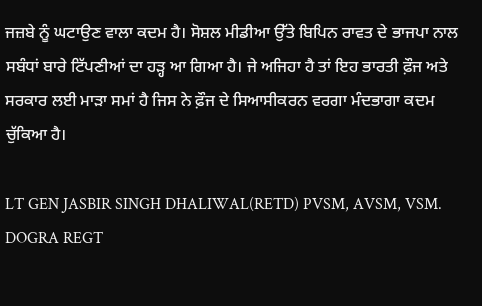ਜਜ਼ਬੇ ਨੂੰ ਘਟਾਉਣ ਵਾਲਾ ਕਦਮ ਹੈ। ਸੋਸ਼ਲ ਮੀਡੀਆ ਉੱਤੇ ਬਿਪਿਨ ਰਾਵਤ ਦੇ ਭਾਜਪਾ ਨਾਲ ਸਬੰਧਾਂ ਬਾਰੇ ਟਿੱਪਣੀਆਂ ਦਾ ਹੜ੍ਹ ਆ ਗਿਆ ਹੈ। ਜੇ ਅਜਿਹਾ ਹੈ ਤਾਂ ਇਹ ਭਾਰਤੀ ਫ਼ੌਜ ਅਤੇ ਸਰਕਾਰ ਲਈ ਮਾੜਾ ਸਮਾਂ ਹੈ ਜਿਸ ਨੇ ਫ਼ੌਜ ਦੇ ਸਿਆਸੀਕਰਨ ਵਰਗਾ ਮੰਦਭਾਗਾ ਕਦਮ ਚੁੱਕਿਆ ਹੈ।

LT GEN JASBIR SINGH DHALIWAL(RETD) PVSM, AVSM, VSM. DOGRA REGT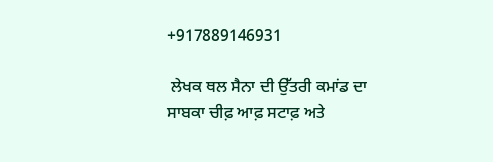+917889146931

 ਲੇਖਕ ਥਲ ਸੈਨਾ ਦੀ ਉੱਤਰੀ ਕਮਾਂਡ ਦਾ ਸਾਬਕਾ ਚੀਫ਼ ਆਫ਼ ਸਟਾਫ਼ ਅਤੇ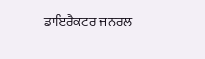ਡਾਇਰੈਕਟਰ ਜਨਰਲ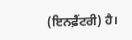(ਇਨਫ਼ੈਂਟਰੀ) ਹੈ।